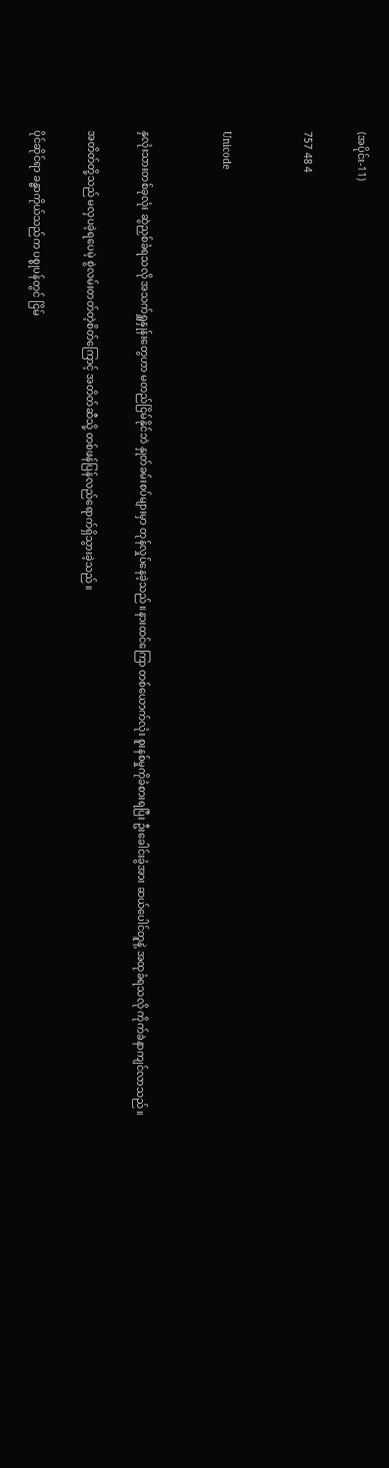(အပိုင်း-11)

757 48 4


Unicode


နှလုံးသားတစ်ခုလုံး ဆွဲညှစ်ခံရသလို အသက်ရှူနှုန်းတွေဟာ မတည်ငြိမ်နိုင်ဘဲ နှုတ်ခမ်းစပ်များမှာ တုန်လှုပ်နေခဲ့သည်။နားထင်ကြော တစ်ယောက်လုံး စူးနစ်မှုကိုခံစားရပြီး ဦးခေါင်းခွံအား ဆယ်ပေါင်တူနဲ့ အထုခံရသလို ကိုက်ခဲနာကျင်လာသည်။

အတိတ်တို့သည် မလှပခဲ့ရပေမဲ့ စွဲလမ်းတတ်တဲ့စိတ်ကြောင့် အတိတ်ဆီသို့ တစ်ဖန်ပြန်လည်ရောက်ရှိသွားခဲ့သည်။

ပိုင်ဆိုင်ရာ ခန္ဓာကိုယ်သည်က ပစ္စုပန်တွင် ငြိမ်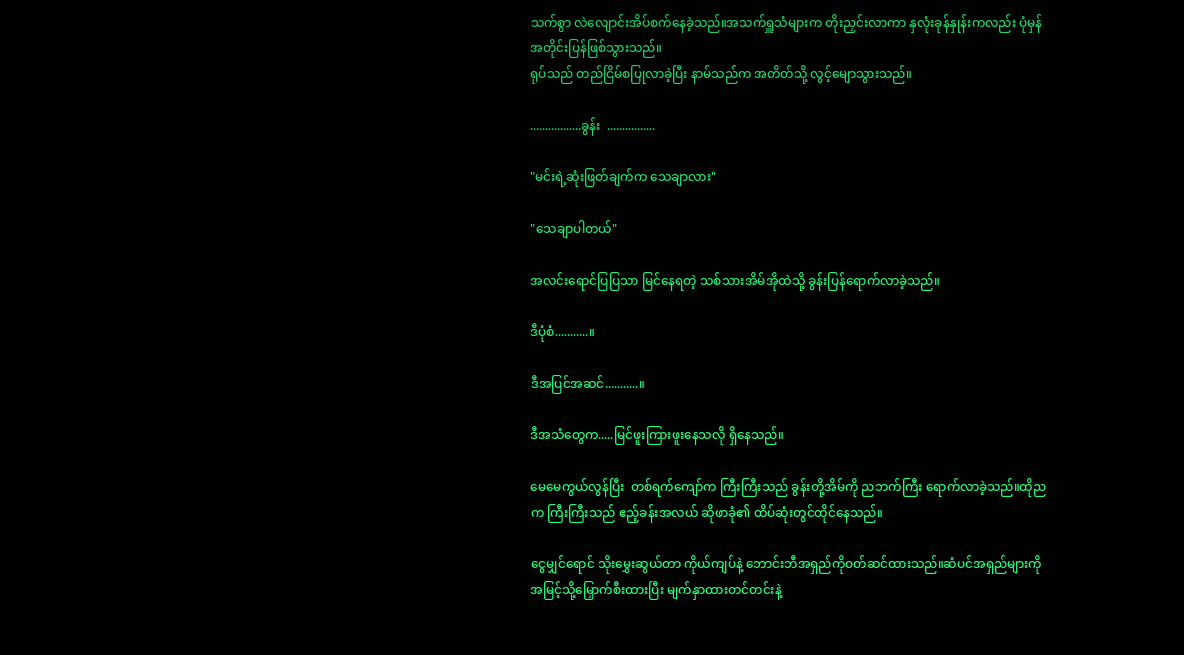သက်စွာ လဲလျောင်းအိပ်စက်နေခဲ့သည်။အသက်ရှူသံများက တိုးညှင်းလာကာ နှလုံးခုန်နှုန်းကလည်း ပုံမှန်အတိုင်းပြန်ဖြစ်သွားသည်။
ရုပ်သည် တည်ငြိမ်စပြုလာခဲ့ပြီး နာမ်သည်က အတိတ်သို့ လွင့်မျောသွားသည်။

.................ခွန်း  ................

"မင်းရဲ့ဆုံးဖြတ်ချက်က သေချာလား"

"သေချာပါတယ်"

အလင်းရောင်ပြပြသာ မြင်နေရတဲ့ သစ်သားအိမ်အိုထဲသို့ ခွန်းပြန်ရောက်လာခဲ့သည်။

ဒီပုံစံ...........။

ဒီအပြင်အဆင်...........။

ဒီအသံတွေက.....မြင်ဖူးကြားဖူးနေသလို ရှိနေသည်။

မေမေကွယ်လွန်ပြီး  တစ်ရက်ကျော်က ကြီးကြီးသည် ခွန်းတို့အိမ်ကို ညဘက်ကြီး ရောက်လာခဲ့သည်။ထိုညက ကြီးကြီးသည် ဧည့်ခန်းအလယ် ဆိုဖာခုံ၏ ထိပ်ဆုံးတွင်ထိုင်နေသည်။

ငွေမျှင်ရောင် သိုးမွှေးဆွယ်တာ ကိုယ်ကျပ်နဲ့ ဘောင်းဘီအရှည်ကိုဝတ်ဆင်ထားသည်။ဆံပင်အရှည်များကို အမြင့်သို့မြှောက်စီးထားပြီး မျက်နှာထားတင်တင်းနဲ့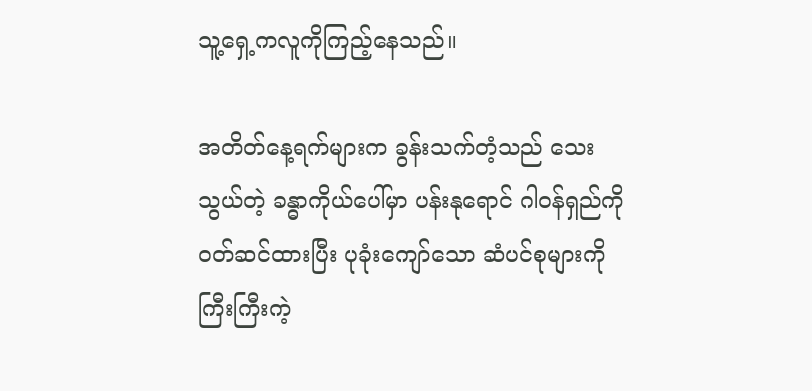သူ့ရှေ့ကလူကိုကြည့်နေသည်။

အတိတ်နေ့ရက်များက ခွန်းသက်တံ့သည် သေးသွယ်တဲ့ ခန္ဓာကိုယ်ပေါ်မှာ ပန်းနုရောင် ဂါဝန်ရှည်ကိုဝတ်ဆင်ထားပြီး ပုခုံးကျော်သော ဆံပင်စုများကို ကြီးကြီးကဲ့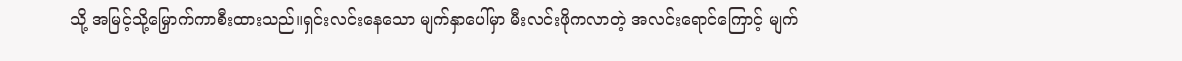သို့ အမြင့်သို့မြှောက်ကာစီးထားသည်။ရှင်းလင်းနေသော မျက်နှာပေါ်မှာ မီးလင်းဖိုကလာတဲ့ အလင်းရောင်ကြောင့် မျက်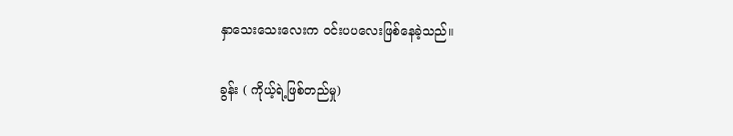နှာသေးသေးလေးက ဝင်းပပလေးဖြစ်နေခဲ့သည်။

ခွန်း ( ကိုယ့်ရဲ့ဖြစ်တည်မှု)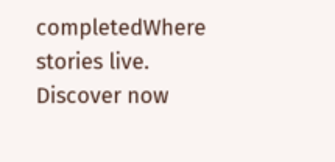completedWhere stories live. Discover now